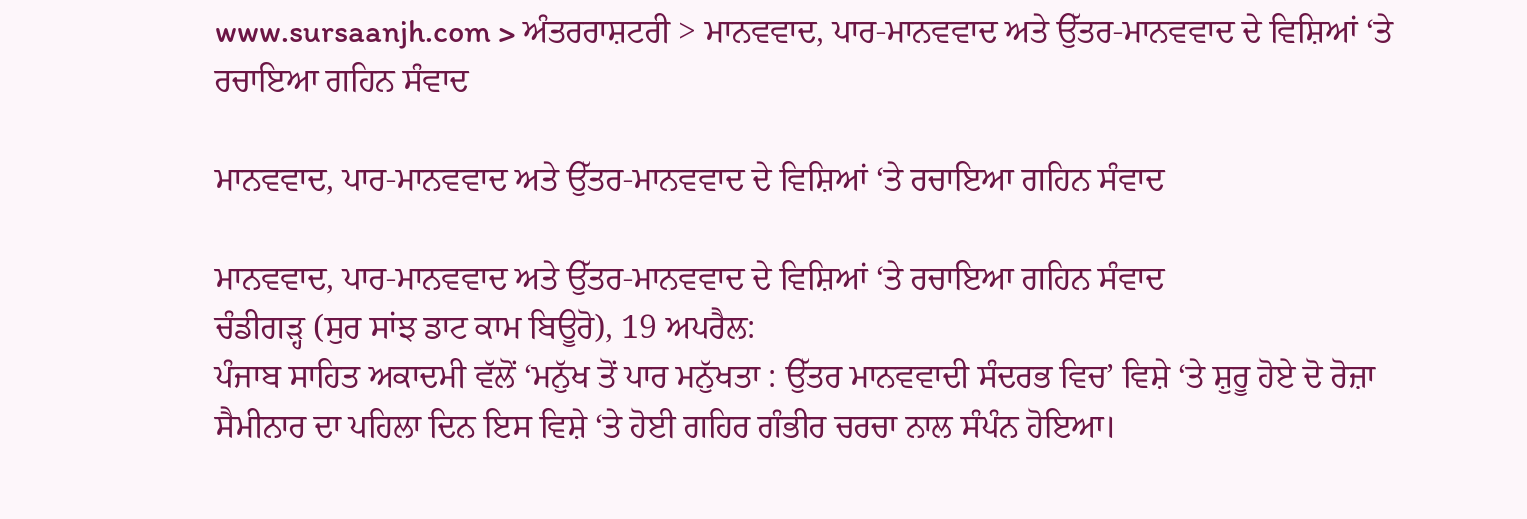www.sursaanjh.com > ਅੰਤਰਰਾਸ਼ਟਰੀ > ਮਾਨਵਵਾਦ, ਪਾਰ-ਮਾਨਵਵਾਦ ਅਤੇ ਉੱਤਰ-ਮਾਨਵਵਾਦ ਦੇ ਵਿਸ਼ਿਆਂ ‘ਤੇ ਰਚਾਇਆ ਗਹਿਨ ਸੰਵਾਦ

ਮਾਨਵਵਾਦ, ਪਾਰ-ਮਾਨਵਵਾਦ ਅਤੇ ਉੱਤਰ-ਮਾਨਵਵਾਦ ਦੇ ਵਿਸ਼ਿਆਂ ‘ਤੇ ਰਚਾਇਆ ਗਹਿਨ ਸੰਵਾਦ

ਮਾਨਵਵਾਦ, ਪਾਰ-ਮਾਨਵਵਾਦ ਅਤੇ ਉੱਤਰ-ਮਾਨਵਵਾਦ ਦੇ ਵਿਸ਼ਿਆਂ ‘ਤੇ ਰਚਾਇਆ ਗਹਿਨ ਸੰਵਾਦ
ਚੰਡੀਗੜ੍ਹ (ਸੁਰ ਸਾਂਝ ਡਾਟ ਕਾਮ ਬਿਊਰੋ), 19 ਅਪਰੈਲ:
ਪੰਜਾਬ ਸਾਹਿਤ ਅਕਾਦਮੀ ਵੱਲੋਂ ‘ਮਨੁੱਖ ਤੋਂ ਪਾਰ ਮਨੁੱਖਤਾ : ਉੱਤਰ ਮਾਨਵਵਾਦੀ ਸੰਦਰਭ ਵਿਚ’ ਵਿਸ਼ੇ ‘ਤੇ ਸ਼ੁਰੂ ਹੋਏ ਦੋ ਰੋਜ਼ਾ ਸੈਮੀਨਾਰ ਦਾ ਪਹਿਲਾ ਦਿਨ ਇਸ ਵਿਸ਼ੇ ‘ਤੇ ਹੋਈ ਗਹਿਰ ਗੰਭੀਰ ਚਰਚਾ ਨਾਲ ਸੰਪੰਨ ਹੋਇਆ।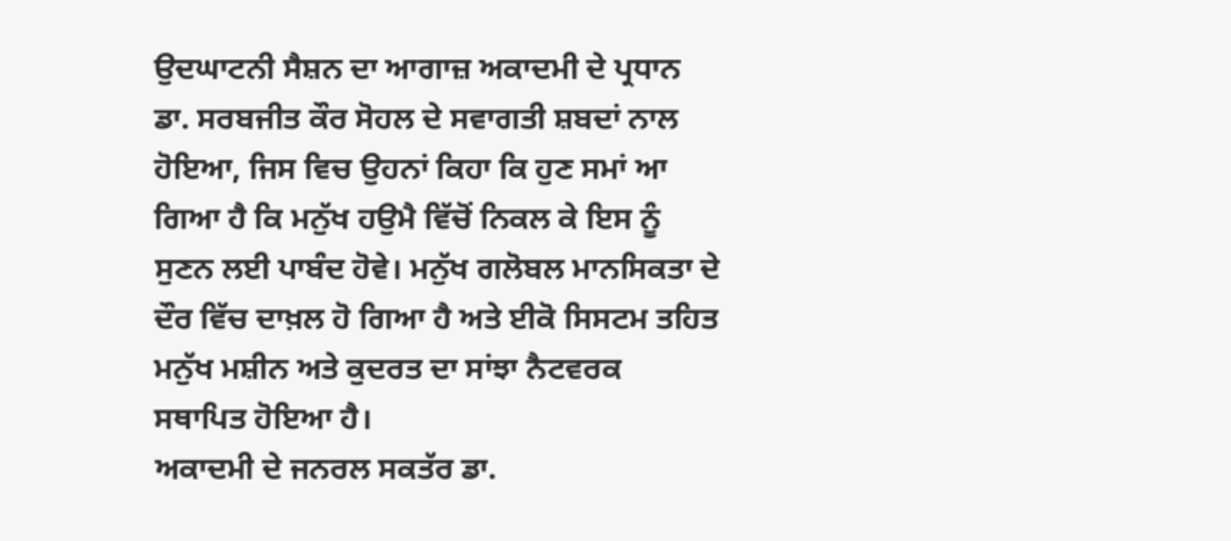ਉਦਘਾਟਨੀ ਸੈਸ਼ਨ ਦਾ ਆਗਾਜ਼ ਅਕਾਦਮੀ ਦੇ ਪ੍ਰਧਾਨ ਡਾ. ਸਰਬਜੀਤ ਕੌਰ ਸੋਹਲ ਦੇ ਸਵਾਗਤੀ ਸ਼ਬਦਾਂ ਨਾਲ ਹੋਇਆ, ਜਿਸ ਵਿਚ ਉਹਨਾਂ ਕਿਹਾ ਕਿ ਹੁਣ ਸਮਾਂ ਆ ਗਿਆ ਹੈ ਕਿ ਮਨੁੱਖ ਹਉਮੈ ਵਿੱਚੋਂ ਨਿਕਲ ਕੇ ਇਸ ਨੂੰ ਸੁਣਨ ਲਈ ਪਾਬੰਦ ਹੋਵੇ। ਮਨੁੱਖ ਗਲੋਬਲ ਮਾਨਸਿਕਤਾ ਦੇ ਦੌਰ ਵਿੱਚ ਦਾਖ਼ਲ ਹੋ ਗਿਆ ਹੈ ਅਤੇ ਈਕੋ ਸਿਸਟਮ ਤਹਿਤ ਮਨੁੱਖ ਮਸ਼ੀਨ ਅਤੇ ਕੁਦਰਤ ਦਾ ਸਾਂਝਾ ਨੈਟਵਰਕ ਸਥਾਪਿਤ ਹੋਇਆ ਹੈ।
ਅਕਾਦਮੀ ਦੇ ਜਨਰਲ ਸਕਤੱਰ ਡਾ.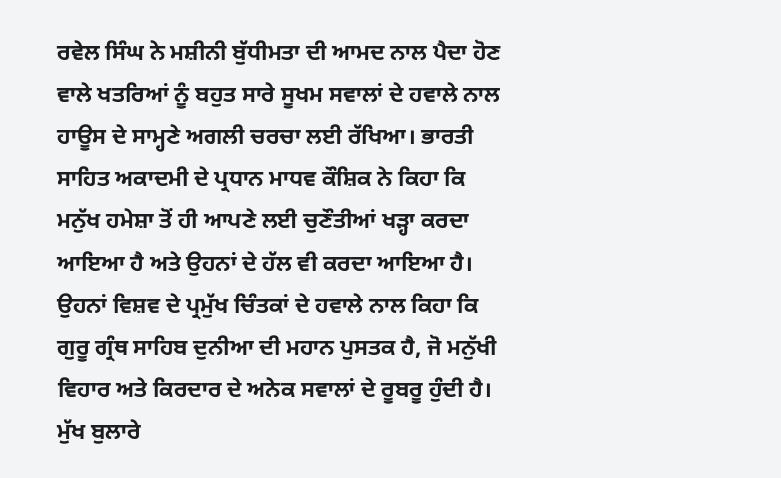ਰਵੇਲ ਸਿੰਘ ਨੇ ਮਸ਼ੀਨੀ ਬੁੱਧੀਮਤਾ ਦੀ ਆਮਦ ਨਾਲ ਪੈਦਾ ਹੋਣ ਵਾਲੇ ਖਤਰਿਆਂ ਨੂੰ ਬਹੁਤ ਸਾਰੇ ਸੂਖਮ ਸਵਾਲਾਂ ਦੇ ਹਵਾਲੇ ਨਾਲ ਹਾਊਸ ਦੇ ਸਾਮ੍ਹਣੇ ਅਗਲੀ ਚਰਚਾ ਲਈ ਰੱਖਿਆ। ਭਾਰਤੀ ਸਾਹਿਤ ਅਕਾਦਮੀ ਦੇ ਪ੍ਰਧਾਨ ਮਾਧਵ ਕੌਸ਼ਿਕ ਨੇ ਕਿਹਾ ਕਿ ਮਨੁੱਖ ਹਮੇਸ਼ਾ ਤੋਂ ਹੀ ਆਪਣੇ ਲਈ ਚੁਣੌਤੀਆਂ ਖੜ੍ਹਾ ਕਰਦਾ ਆਇਆ ਹੈ ਅਤੇ ਉਹਨਾਂ ਦੇ ਹੱਲ ਵੀ ਕਰਦਾ ਆਇਆ ਹੈ। ਉਹਨਾਂ ਵਿਸ਼ਵ ਦੇ ਪ੍ਰਮੁੱਖ ਚਿੰਤਕਾਂ ਦੇ ਹਵਾਲੇ ਨਾਲ ਕਿਹਾ ਕਿ ਗੁਰੂ ਗ੍ਰੰਥ ਸਾਹਿਬ ਦੁਨੀਆ ਦੀ ਮਹਾਨ ਪੁਸਤਕ ਹੈ, ਜੋ ਮਨੁੱਖੀ ਵਿਹਾਰ ਅਤੇ ਕਿਰਦਾਰ ਦੇ ਅਨੇਕ ਸਵਾਲਾਂ ਦੇ ਰੂਬਰੂ ਹੁੰਦੀ ਹੈ।
ਮੁੱਖ ਬੁਲਾਰੇ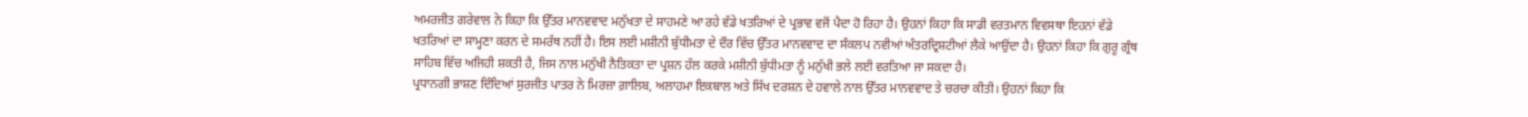ਅਮਰਜੀਤ ਗਰੇਵਾਲ ਨੇ ਕਿਹਾ ਕਿ ਉੱਤਰ ਮਾਨਵਵਾਦ ਮਨੁੱਖਤਾ ਦੇ ਸਾਹਮਣੇ ਆ ਰਹੇ ਵੱਡੇ ਖਤਰਿਆਂ ਦੇ ਪ੍ਰਭਾਵ ਵਜੋਂ ਪੈਦਾ ਹੋ ਰਿਹਾ ਹੈ। ਉਹਨਾਂ ਕਿਹਾ ਕਿ ਸਾਡੀ ਵਰਤਮਾਨ ਵਿਵਸਥਾ ਇਹਨਾਂ ਵੱਡੇ ਖਤਰਿਆਂ ਦਾ ਸਾਮ੍ਹਣਾ ਕਰਨ ਦੇ ਸਮਰੱਥ ਨਹੀਂ ਹੈ। ਇਸ ਲਈ ਮਸ਼ੀਨੀ ਬੁੱਧੀਮਤਾ ਦੇ ਦੌਰ ਵਿੱਚ ਉੱਤਰ ਮਾਨਵਵਾਦ ਦਾ ਸੰਕਲਪ ਨਵੀਆਂ ਅੰਤਰਦ੍ਰਿਸ਼ਟੀਆਂ ਲੈਕੇ ਆਉਂਦਾ ਹੈ। ਉਹਨਾਂ ਕਿਹਾ ਕਿ ਗੁਰੂ ਗ੍ਰੰਥ ਸਾਹਿਬ ਵਿੱਚ ਅਜਿਹੀ ਸ਼ਕਤੀ ਹੈ, ਜਿਸ ਨਾਲ ਮਨੁੱਖੀ ਨੈਤਿਕਤਾ ਦਾ ਪ੍ਰਸ਼ਨ ਹੱਲ ਕਰਕੇ ਮਸ਼ੀਨੀ ਬੁੱਧੀਮਤਾ ਨੂੰ ਮਨੁੱਖੀ ਭਲੇ ਲਈ ਵਰਤਿਆ ਜਾ ਸਕਦਾ ਹੈ।
ਪ੍ਰਧਾਨਗੀ ਭਾਸ਼ਣ ਦਿੰਦਿਆਂ ਸੁਰਜੀਤ ਪਾਤਰ ਨੇ ਮਿਰਜ਼ਾ ਗ਼ਾਲਿਬ, ਅਲਾਹਮਾ ਇਕਬਾਲ ਅਤੇ ਸਿੱਖ ਦਰਸ਼ਨ ਦੇ ਹਵਾਲੇ ਨਾਲ ਉੱਤਰ ਮਾਨਵਵਾਦ ਤੇ ਚਰਚਾ ਕੀਤੀ। ਉਹਨਾਂ ਕਿਹਾ ਕਿ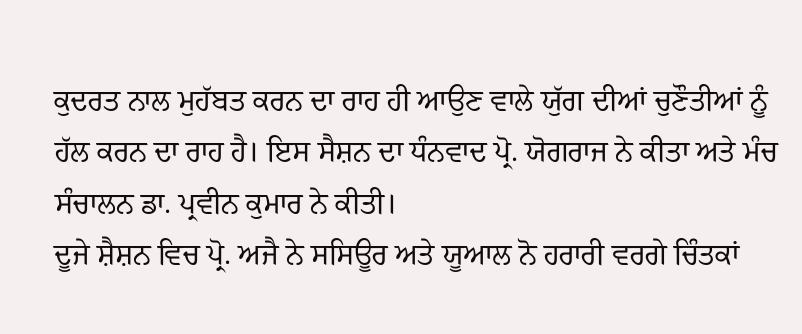ਕੁਦਰਤ ਨਾਲ ਮੁਹੱਬਤ ਕਰਨ ਦਾ ਰਾਹ ਹੀ ਆਉਣ ਵਾਲੇ ਯੁੱਗ ਦੀਆਂ ਚੁਣੌਤੀਆਂ ਨੂੰ ਹੱਲ ਕਰਨ ਦਾ ਰਾਹ ਹੈ। ਇਸ ਸੈਸ਼ਨ ਦਾ ਧੰਨਵਾਦ ਪ੍ਰੋ. ਯੋਗਰਾਜ ਨੇ ਕੀਤਾ ਅਤੇ ਮੰਚ ਸੰਚਾਲਨ ਡਾ. ਪ੍ਰਵੀਨ ਕੁਮਾਰ ਨੇ ਕੀਤੀ।
ਦੂਜੇ ਸ਼ੈਸ਼ਨ ਵਿਚ ਪ੍ਰੋ. ਅਜੈ ਨੇ ਸਸਿਊਰ ਅਤੇ ਯੂਆਲ ਨੋ ਹਰਾਰੀ ਵਰਗੇ ਚਿੰਤਕਾਂ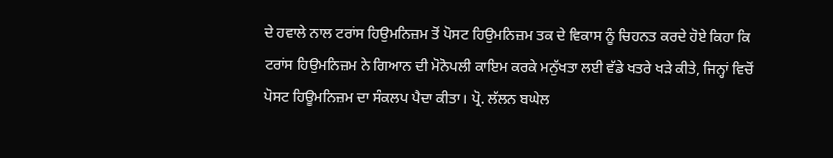ਦੇ ਹਵਾਲੇ ਨਾਲ ਟਰਾਂਸ ਹਿਉਮਨਿਜ਼ਮ ਤੋਂ ਪੋਸਟ ਹਿਉਮਨਿਜ਼ਮ ਤਕ ਦੇ ਵਿਕਾਸ ਨੂੰ ਚਿਹਨਤ ਕਰਦੇ ਹੋਏ ਕਿਹਾ ਕਿ ਟਰਾਂਸ ਹਿਉਮਨਿਜ਼ਮ ਨੇ ਗਿਆਨ ਦੀ ਮੋਨੋਪਲੀ ਕਾਇਮ ਕਰਕੇ ਮਨੁੱਖਤਾ ਲਈ ਵੱਡੇ ਖਤਰੇ ਖੜੇ ਕੀਤੇ, ਜਿਨ੍ਹਾਂ ਵਿਚੋਂ ਪੋਸਟ ਹਿਊਮਨਿਜ਼ਮ ਦਾ ਸੰਕਲਪ ਪੈਦਾ ਕੀਤਾ। ਪ੍ਰੋ. ਲੱਲਨ ਬਘੇਲ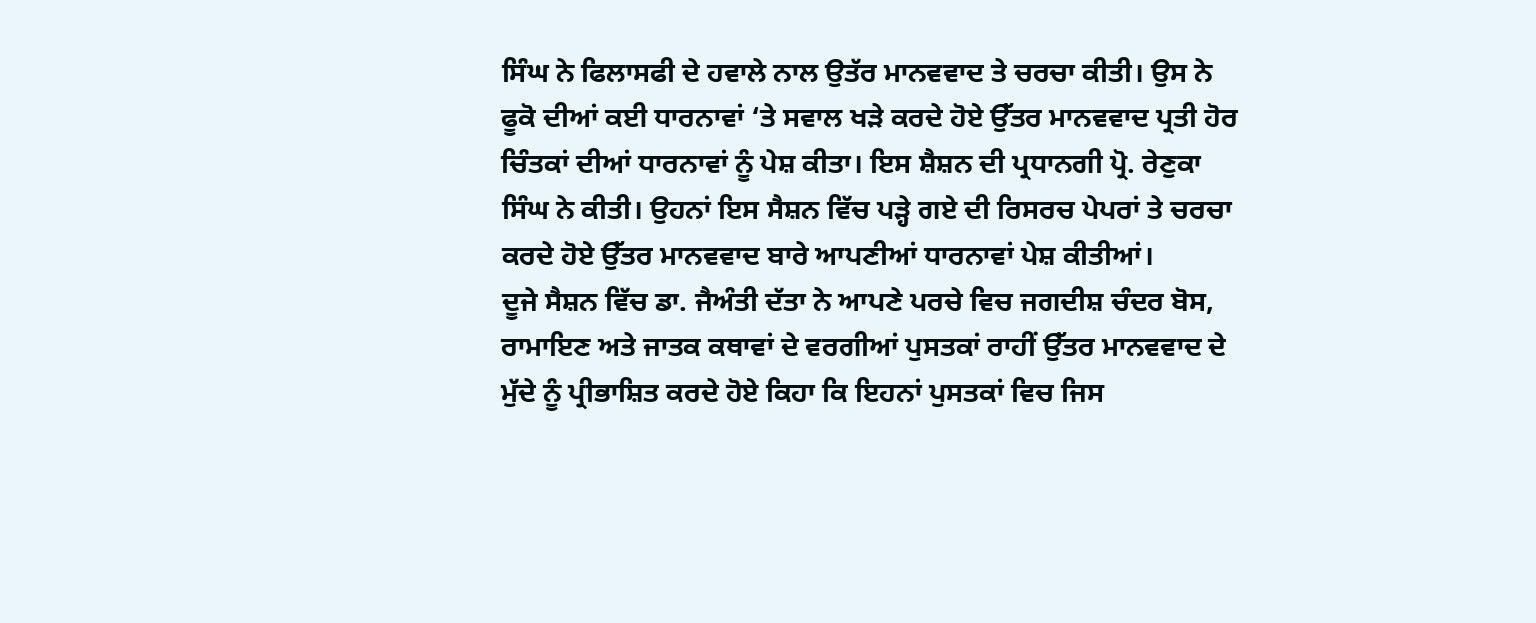ਸਿੰਘ ਨੇ ਫਿਲਾਸਫੀ ਦੇ ਹਵਾਲੇ ਨਾਲ ਉਤੱਰ ਮਾਨਵਵਾਦ ਤੇ ਚਰਚਾ ਕੀਤੀ। ਉਸ ਨੇ ਫੂਕੋ ਦੀਆਂ ਕਈ ਧਾਰਨਾਵਾਂ ‘ਤੇ ਸਵਾਲ ਖੜੇ ਕਰਦੇ ਹੋਏ ਉੱਤਰ ਮਾਨਵਵਾਦ ਪ੍ਰਤੀ ਹੋਰ ਚਿੰਤਕਾਂ ਦੀਆਂ ਧਾਰਨਾਵਾਂ ਨੂੰ ਪੇਸ਼ ਕੀਤਾ। ਇਸ ਸ਼ੈਸ਼ਨ ਦੀ ਪ੍ਰਧਾਨਗੀ ਪ੍ਰੋ. ਰੇਣੁਕਾ ਸਿੰਘ ਨੇ ਕੀਤੀ। ਉਹਨਾਂ ਇਸ ਸੈਸ਼ਨ ਵਿੱਚ ਪੜ੍ਹੇ ਗਏ ਦੀ ਰਿਸਰਚ ਪੇਪਰਾਂ ਤੇ ਚਰਚਾ ਕਰਦੇ ਹੋਏ ਉੱਤਰ ਮਾਨਵਵਾਦ ਬਾਰੇ ਆਪਣੀਆਂ ਧਾਰਨਾਵਾਂ ਪੇਸ਼ ਕੀਤੀਆਂ।
ਦੂਜੇ ਸੈਸ਼ਨ ਵਿੱਚ ਡਾ. ਜੈਅੰਤੀ ਦੱਤਾ ਨੇ ਆਪਣੇ ਪਰਚੇ ਵਿਚ ਜਗਦੀਸ਼ ਚੰਦਰ ਬੋਸ, ਰਾਮਾਇਣ ਅਤੇ ਜਾਤਕ ਕਥਾਵਾਂ ਦੇ ਵਰਗੀਆਂ ਪੁਸਤਕਾਂ ਰਾਹੀਂ ਉੱਤਰ ਮਾਨਵਵਾਦ ਦੇ ਮੁੱਦੇ ਨੂੰ ਪ੍ਰੀਭਾਸ਼ਿਤ ਕਰਦੇ ਹੋਏ ਕਿਹਾ ਕਿ ਇਹਨਾਂ ਪੁਸਤਕਾਂ ਵਿਚ ਜਿਸ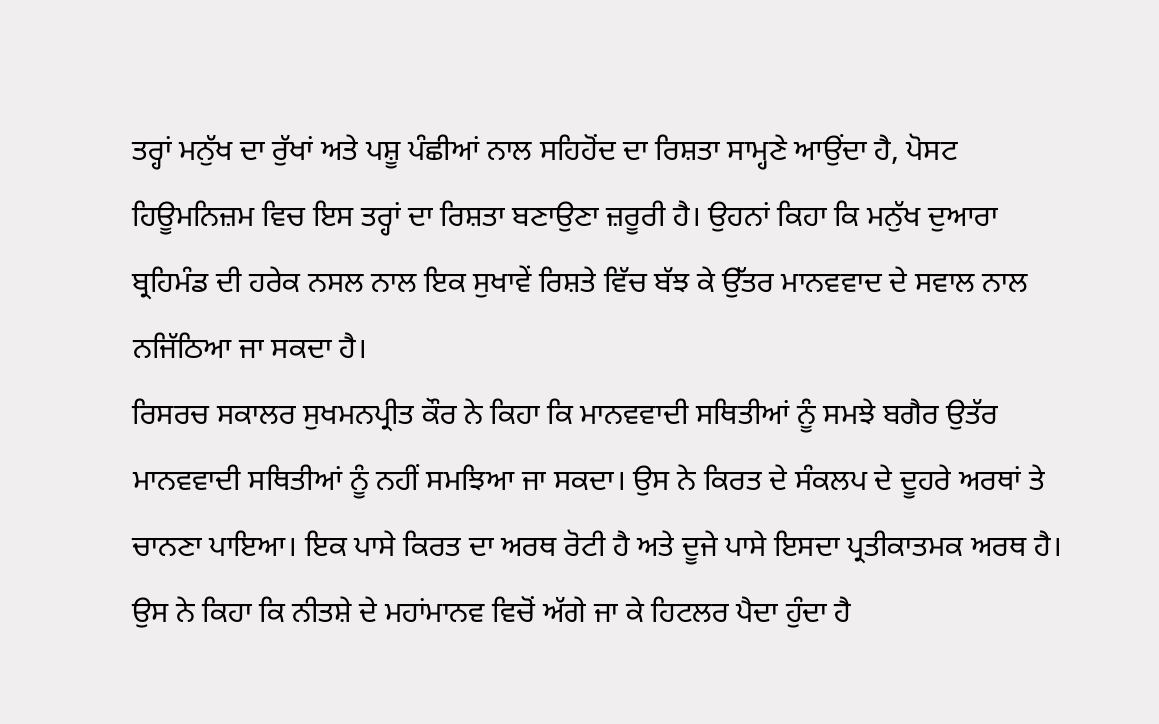ਤਰ੍ਹਾਂ ਮਨੁੱਖ ਦਾ ਰੁੱਖਾਂ ਅਤੇ ਪਸ਼ੂ ਪੰਛੀਆਂ ਨਾਲ ਸਹਿਹੋਂਦ ਦਾ ਰਿਸ਼ਤਾ ਸਾਮ੍ਹਣੇ ਆਉਂਦਾ ਹੈ, ਪੋਸਟ ਹਿਊਮਨਿਜ਼ਮ ਵਿਚ ਇਸ ਤਰ੍ਹਾਂ ਦਾ ਰਿਸ਼ਤਾ ਬਣਾਉਣਾ ਜ਼ਰੂਰੀ ਹੈ। ਉਹਨਾਂ ਕਿਹਾ ਕਿ ਮਨੁੱਖ ਦੁਆਰਾ ਬ੍ਰਹਿਮੰਡ ਦੀ ਹਰੇਕ ਨਸਲ ਨਾਲ ਇਕ ਸੁਖਾਵੇਂ ਰਿਸ਼ਤੇ ਵਿੱਚ ਬੱਝ ਕੇ ਉੱਤਰ ਮਾਨਵਵਾਦ ਦੇ ਸਵਾਲ ਨਾਲ ਨਜਿੱਠਿਆ ਜਾ ਸਕਦਾ ਹੈ।
ਰਿਸਰਚ ਸਕਾਲਰ ਸੁਖਮਨਪ੍ਰੀਤ ਕੌਰ ਨੇ ਕਿਹਾ ਕਿ ਮਾਨਵਵਾਦੀ ਸਥਿਤੀਆਂ ਨੂੰ ਸਮਝੇ ਬਗੈਰ ਉਤੱਰ ਮਾਨਵਵਾਦੀ ਸਥਿਤੀਆਂ ਨੂੰ ਨਹੀਂ ਸਮਝਿਆ ਜਾ ਸਕਦਾ। ਉਸ ਨੇ ਕਿਰਤ ਦੇ ਸੰਕਲਪ ਦੇ ਦੂਹਰੇ ਅਰਥਾਂ ਤੇ ਚਾਨਣਾ ਪਾਇਆ। ਇਕ ਪਾਸੇ ਕਿਰਤ ਦਾ ਅਰਥ ਰੋਟੀ ਹੈ ਅਤੇ ਦੂਜੇ ਪਾਸੇ ਇਸਦਾ ਪ੍ਰਤੀਕਾਤਮਕ ਅਰਥ ਹੈ। ਉਸ ਨੇ ਕਿਹਾ ਕਿ ਨੀਤਸ਼ੇ ਦੇ ਮਹਾਂਮਾਨਵ ਵਿਚੋਂ ਅੱਗੇ ਜਾ ਕੇ ਹਿਟਲਰ ਪੈਦਾ ਹੁੰਦਾ ਹੈ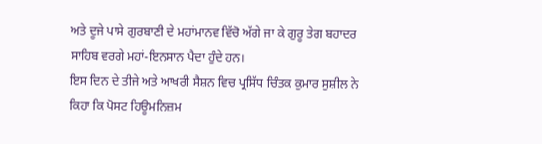ਅਤੇ ਦੂਜੇ ਪਾਸੇ ਗੁਰਬਾਣੀ ਦੇ ਮਹਾਂਮਾਨਵ ਵਿੱਚੋ ਅੱਗੇ ਜਾ ਕੇ ਗੁਰੂ ਤੇਗ ਬਹਾਦਰ ਸਾਹਿਬ ਵਰਗੇ ਮਹਾਂ-ਇਨਸਾਨ ਪੈਦਾ ਹੁੰਦੇ ਹਨ।
ਇਸ ਦਿਨ ਦੇ ਤੀਜੇ ਅਤੇ ਆਖਰੀ ਸੈਸ਼ਨ ਵਿਚ ਪ੍ਰਸਿੱਧ ਚਿੰਤਕ ਕੁਮਾਰ ਸੁਸ਼ੀਲ ਨੇ ਕਿਹਾ ਕਿ ਪੋਸਟ ਹਿਊਮਨਿਜ਼ਮ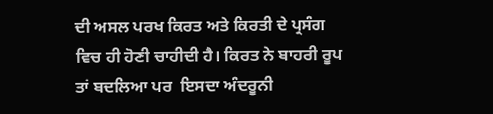ਦੀ ਅਸਲ ਪਰਖ ਕਿਰਤ ਅਤੇ ਕਿਰਤੀ ਦੇ ਪ੍ਰਸੰਗ ਵਿਚ ਹੀ ਹੋਣੀ ਚਾਹੀਦੀ ਹੈ। ਕਿਰਤ ਨੇ ਬਾਹਰੀ ਰੂਪ ਤਾਂ ਬਦਲਿਆ ਪਰ  ਇਸਦਾ ਅੰਦਰੂਨੀ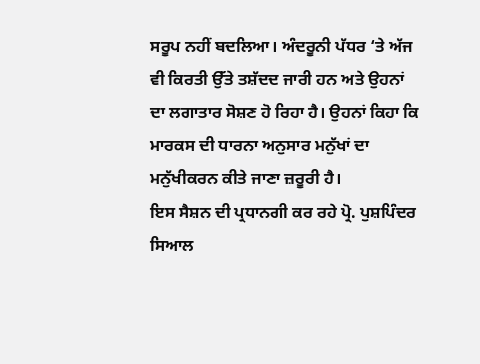ਸਰੂਪ ਨਹੀਂ ਬਦਲਿਆ। ਅੰਦਰੂਨੀ ਪੱਧਰ ‘ਤੇ ਅੱਜ ਵੀ ਕਿਰਤੀ ਉੱਤੇ ਤਸ਼ੱਦਦ ਜਾਰੀ ਹਨ ਅਤੇ ਉਹਨਾਂ ਦਾ ਲਗਾਤਾਰ ਸੋਸ਼ਣ ਹੋ ਰਿਹਾ ਹੈ। ਉਹਨਾਂ ਕਿਹਾ ਕਿ ਮਾਰਕਸ ਦੀ ਧਾਰਨਾ ਅਨੁਸਾਰ ਮਨੁੱਖਾਂ ਦਾ ਮਨੁੱਖੀਕਰਨ ਕੀਤੇ ਜਾਣਾ ਜ਼ਰੂਰੀ ਹੈ।
ਇਸ ਸੈਸ਼ਨ ਦੀ ਪ੍ਰਧਾਨਗੀ ਕਰ ਰਹੇ ਪ੍ਰੋ. ਪੁਸ਼ਪਿੰਦਰ ਸਿਆਲ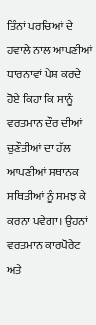ਤਿੰਨਾਂ ਪਰਚਿਆਂ ਦੇ ਹਵਾਲੇ ਨਾਲ ਆਪਣੀਆਂ ਧਾਰਨਾਵਾਂ ਪੇਸ਼ ਕਰਦੇ ਹੋਏ ਕਿਹਾ ਕਿ ਸਾਨੂੰ ਵਰਤਮਾਨ ਦੌਰ ਦੀਆਂ ਚੁਣੌਤੀਆਂ ਦਾ ਹੱਲ ਆਪਣੀਆਂ ਸਥਾਨਕ ਸਥਿਤੀਆਂ ਨੂੰ ਸਮਝ ਕੇ ਕਰਨਾ ਪਵੇਗਾ। ਉਹਨਾਂ ਵਰਤਮਾਨ ਕਾਰਪੋਰੇਟ ਅਤੇ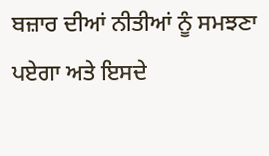ਬਜ਼ਾਰ ਦੀਆਂ ਨੀਤੀਆਂ ਨੂੰ ਸਮਝਣਾ ਪਏਗਾ ਅਤੇ ਇਸਦੇ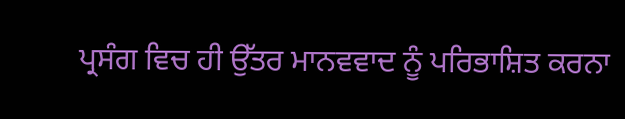ਪ੍ਰਸੰਗ ਵਿਚ ਹੀ ਉੱਤਰ ਮਾਨਵਵਾਦ ਨੂੰ ਪਰਿਭਾਸ਼ਿਤ ਕਰਨਾ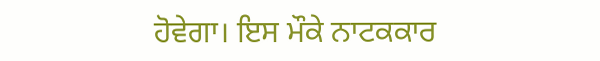ਹੋਵੇਗਾ। ਇਸ ਮੌਕੇ ਨਾਟਕਕਾਰ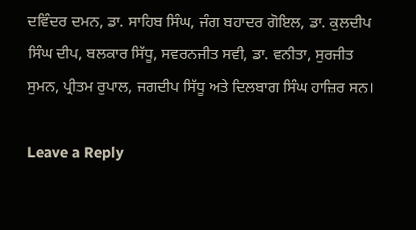ਦਵਿੰਦਰ ਦਮਨ, ਡਾ. ਸਾਹਿਬ ਸਿੰਘ, ਜੰਗ ਬਹਾਦਰ ਗੋਇਲ, ਡਾ. ਕੁਲਦੀਪ ਸਿੰਘ ਦੀਪ, ਬਲਕਾਰ ਸਿੱਧੂ, ਸਵਰਨਜੀਤ ਸਵੀ, ਡਾ. ਵਨੀਤਾ, ਸੁਰਜੀਤ ਸੁਮਨ, ਪ੍ਰੀਤਮ ਰੁਪਾਲ, ਜਗਦੀਪ ਸਿੱਧੂ ਅਤੇ ਦਿਲਬਾਗ ਸਿੰਘ ਹਾਜ਼ਿਰ ਸਨ।

Leave a Reply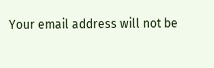Your email address will not be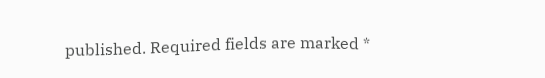published. Required fields are marked *